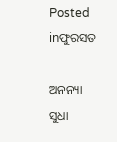Posted inଫୁରସତ

ଅନନ୍ୟା ସୁଧା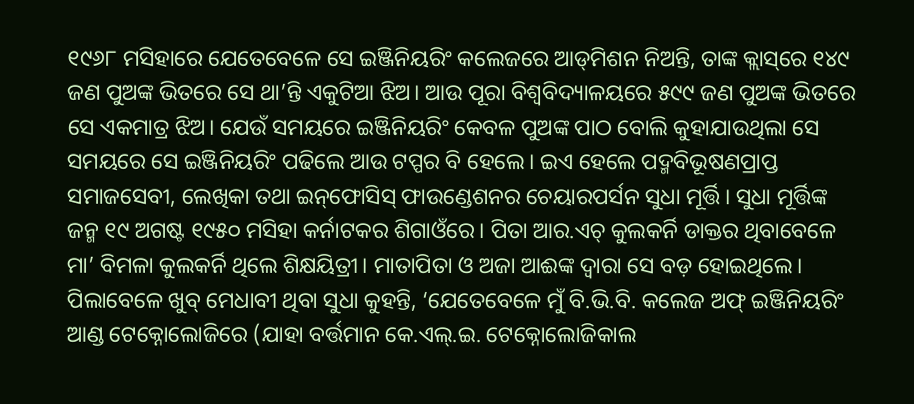୧୯୬୮ ମସିହାରେ ଯେତେବେଳେ ସେ ଇଞ୍ଜିନିୟରିଂ କଲେଜରେ ଆଡ୍‌ମିଶନ ନିଅନ୍ତି, ତାଙ୍କ କ୍ଲାସ୍‌ରେ ୧୪୯ ଜଣ ପୁଅଙ୍କ ଭିତରେ ସେ ଥା’ନ୍ତି ଏକୁଟିଆ ଝିଅ। ଆଉ ପୂରା ବିଶ୍ବବିଦ୍ୟାଳୟରେ ୫୯୯ ଜଣ ପୁଅଙ୍କ ଭିତରେ ସେ ଏକମାତ୍ର ଝିଅ। ଯେଉଁ ସମୟରେ ଇଞ୍ଜିନିୟରିଂ କେବଳ ପୁଅଙ୍କ ପାଠ ବୋଲି କୁହାଯାଉଥିଲା ସେ ସମୟରେ ସେ ଇଞ୍ଜିନିୟରିଂ ପଢିଲେ ଆଉ ଟପ୍ପର ବି ହେଲେ। ଇଏ ହେଲେ ପଦ୍ମବିଭୂଷଣପ୍ରାପ୍ତ ସମାଜସେବୀ, ଲେଖିକା ତଥା ଇନ୍‌ଫୋସିସ୍‌ ଫାଉଣ୍ଡେଶନର ଚେୟାରପର୍ସନ ସୁଧା ମୂର୍ତ୍ତି। ସୁଧା ମୂର୍ତ୍ତିଙ୍କ ଜନ୍ମ ୧୯ ଅଗଷ୍ଟ ୧୯୫୦ ମସିହା କର୍ନାଟକର ଶିଗାଓଁରେ। ପିତା ଆର.ଏଚ୍‌ କୁଲକର୍ନି ଡାକ୍ତର ଥିବାବେଳେ ମା’ ବିମଳା କୁଲକର୍ନି ଥିଲେ ଶିକ୍ଷୟିତ୍ରୀ। ମାତାପିତା ଓ ଅଜା ଆଈଙ୍କ ଦ୍ବାରା ସେ ବଡ଼ ହୋଇଥିଲେ। ପିଲାବେଳେ ଖୁବ୍‌ ମେଧାବୀ ଥିବା ସୁଧା କୁହନ୍ତି, ‘ଯେତେବେଳେ ମୁଁ ବି.ଭି.ବି. କଲେଜ ଅଫ୍‌ ଇଞ୍ଜିନିୟରିଂ ଆଣ୍ଡ ଟେକ୍ନୋଲୋଜିରେ (ଯାହା ବର୍ତ୍ତମାନ କେ.ଏଲ୍‌.ଇ. ଟେକ୍ନୋଲୋଜିକାଲ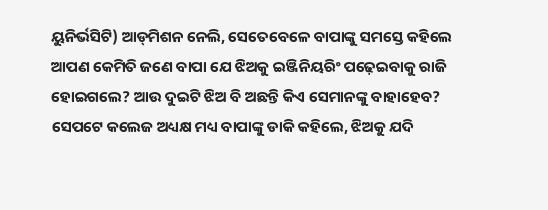ୟୁନିର୍ଭସିଟି) ଆଡ୍‌ମିଶନ ନେଲି, ସେତେବେଳେ ବାପାଙ୍କୁ ସମସ୍ତେ କହିଲେ ଆପଣ କେମିତି ଜଣେ ବାପା ଯେ ଝିଅକୁ ଇଞ୍ଜିନିୟରିଂ ପଢ଼େଇବାକୁ ରାଜି ହୋଇଗଲେ? ଆଉ ଦୁଇଟି ଝିଅ ବି ଅଛନ୍ତି କିଏ ସେମାନଙ୍କୁ ବାହାହେବ? ସେପଟେ କଲେଜ ଅଧ୍ୟକ୍ଷ ମଧ୍ୟ ବାପାଙ୍କୁ ଡାକି କହିଲେ, ଝିଅକୁ ଯଦି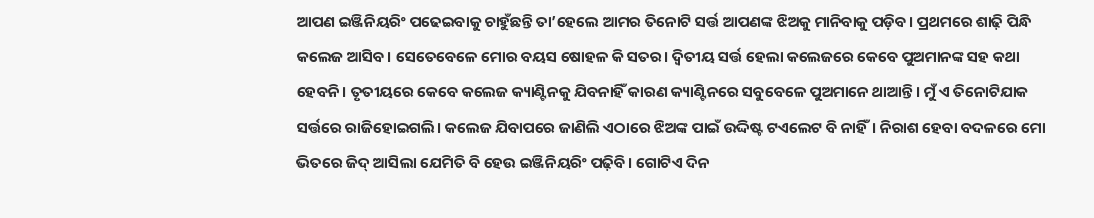ଆପଣ ଇଞ୍ଜିନିୟରିଂ ପଢେଇବାକୁ ଚାହୁଁଛନ୍ତି ତା’ହେଲେ ଆମର ତିନୋଟି ସର୍ତ୍ତ ଆପଣଙ୍କ ଝିଅକୁ ମାନିବାକୁ ପଡ଼ିବ। ପ୍ରଥମରେ ଶାଢ଼ି ପିନ୍ଧି କଲେଜ ଆସିବ। ସେତେବେଳେ ମୋର ବୟସ ଷୋହଳ କି ସତର। ଦ୍ବିତୀୟ ସର୍ତ୍ତ ହେଲା କଲେଜରେ କେବେ ପୁଅମାନଙ୍କ ସହ କଥା ହେବନି। ତୃତୀୟରେ କେବେ କଲେଜ କ୍ୟାଣ୍ଟିନକୁ ଯିବନାହିଁ କାରଣ କ୍ୟାଣ୍ଟିନରେ ସବୁବେଳେ ପୁଅମାନେ ଥାଆନ୍ତି। ମୁଁ ଏ ତିନୋଟିଯାକ ସର୍ତ୍ତରେ ରାଜିହୋଇଗଲି। କଲେଜ ଯିବାପରେ ଜାଣିଲି ଏଠାରେ ଝିଅଙ୍କ ପାଇଁ ଉଦ୍ଦିଷ୍ଟ ଟଏଲେଟ ବି ନାହିଁ। ନିରାଶ ହେବା ବଦଳରେ ମୋ ଭିତରେ ଜିଦ୍‌ ଆସିଲା ଯେମିତି ବି ହେଉ ଇଞ୍ଜିନିୟରିଂ ପଢ଼ିବି। ଗୋଟିଏ ଦିନ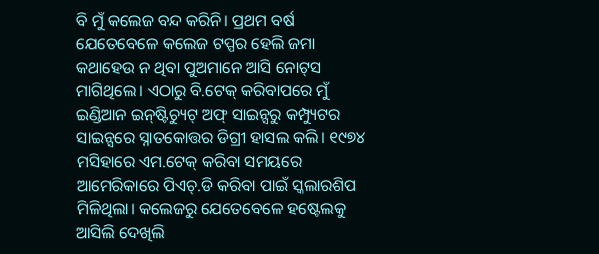ବି ମୁଁ କଲେଜ ବନ୍ଦ କରିନି। ପ୍ରଥମ ବର୍ଷ ଯେତେବେଳେ କଲେଜ ଟପ୍ପର ହେଲି ଜମା କଥାହେଉ ନ ଥିବା ପୁଅମାନେ ଆସି ନୋଟ୍‌ସ ମାଗିଥିଲେ। ଏଠାରୁ ବି.ଟେକ୍‌ କରିବାପରେ ମୁଁ ଇଣ୍ଡିଆନ ଇନ୍‌ଷ୍ଟିଚ୍ୟୁଟ୍‌ ଅଫ୍‌ ସାଇନ୍ସରୁ କମ୍ପ୍ୟୁଟର ସାଇନ୍ସରେ ସ୍ନାତକୋତ୍ତର ଡିଗ୍ରୀ ହାସଲ କଲି। ୧୯୭୪ ମସିହାରେ ଏମ.ଟେକ୍‌ କରିବା ସମୟରେ ଆମେରିକାରେ ପିଏଚ୍‌.ଡି କରିବା ପାଇଁ ସ୍କଲାରଶିପ ମିଳିଥିଲା। କଲେଜରୁ ଯେତେବେଳେ ହଷ୍ଟେଲକୁ ଆସିଲି ଦେଖିଲି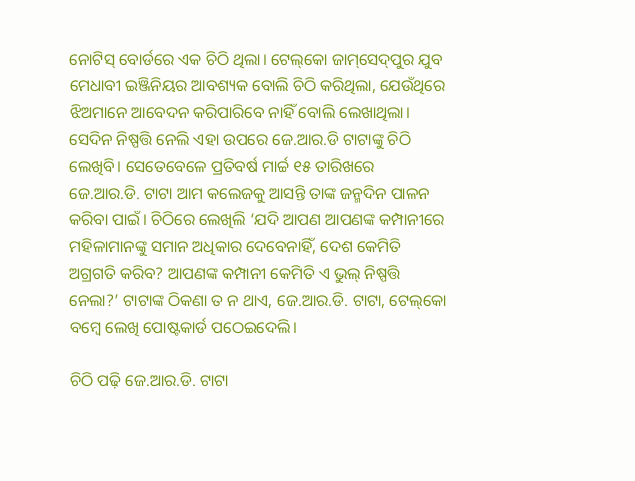ନୋଟିସ୍‌ ବୋର୍ଡରେ ଏକ ଚିଠି ଥିଲା। ଟେଲ୍‌କୋ ଜାମ୍‌ସେଦ୍‌ପୁର ଯୁବ ମେଧାବୀ ଇଞ୍ଜିନିୟର ଆବଶ୍ୟକ ବୋଲି ଚିଠି କରିଥିଲା, ଯେଉଁଥିରେ ଝିଅମାନେ ଆବେଦନ କରିପାରିବେ ନାହିଁ ବୋଲି ଲେଖାଥିଲା। ସେଦିନ ନିଷ୍ପତ୍ତି ନେଲି ଏହା ଉପରେ ଜେ.ଆର.ଡି ଟାଟାଙ୍କୁ ଚିଠି ଲେଖିବି। ସେତେବେଳେ ପ୍ରତିବର୍ଷ ମାର୍ଚ୍ଚ ୧୫ ତାରିଖରେ ଜେ.ଆର.ଡି. ଟାଟା ଆମ କଲେଜକୁ ଆସନ୍ତି ତାଙ୍କ ଜନ୍ମଦିନ ପାଳନ କରିବା ପାଇଁ। ଚିଠିରେ ଲେଖିଲି ‘ଯଦି ଆପଣ ଆପଣଙ୍କ କମ୍ପାନୀରେ ମହିଳାମାନଙ୍କୁ ସମାନ ଅଧିକାର ଦେବେନାହିଁ, ଦେଶ କେମିତି ଅଗ୍ରଗତି କରିବ? ଆପଣଙ୍କ କମ୍ପାନୀ କେମିତି ଏ ଭୁଲ୍‌ ନିଷ୍ପତ୍ତି ନେଲା?’ ଟାଟାଙ୍କ ଠିକଣା ତ ନ ଥାଏ, ଜେ.ଆର.ଡି. ଟାଟା, ଟେଲ୍‌କୋ ବମ୍ବେ ଲେଖି ପୋଷ୍ଟକାର୍ଡ ପଠେଇଦେଲି।

ଚିଠି ପଢ଼ି ଜେ.ଆର.ଡି. ଟାଟା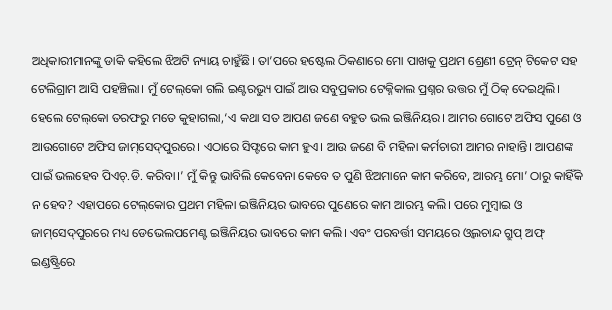ଅଧିକାରୀମାନଙ୍କୁ ଡାକି କହିଲେ ଝିଅଟି ନ୍ୟାୟ ଚାହୁଁଛି। ତା’ପରେ ହଷ୍ଟେଲ ଠିକଣାରେ ମୋ ପାଖକୁ ପ୍ରଥମ ଶ୍ରେଣୀ ଟ୍ରେନ୍‌ ଟିକେଟ ସହ ଟେଲିଗ୍ରାମ ଆସି ପହଞ୍ଚିଲା। ମୁଁ ଟେଲ୍‌କୋ ଗଲି ଇଣ୍ଟରଭ୍ୟୁ ପାଇଁ ଆଉ ସବୁପ୍ରକାର ଟେକ୍ନିକାଲ ପ୍ରଶ୍ନର ଉତ୍ତର ମୁଁ ଠିକ୍‌ ଦେଇଥିଲି। ହେଲେ ଟେଲ୍‌କୋ ତରଫରୁ ମତେ କୁହାଗଲା,‘ଏ କଥା ସତ ଆପଣ ଜଣେ ବହୁତ ଭଲ ଇଞ୍ଜିନିୟର। ଆମର ଗୋଟେ ଅଫିସ ପୁଣେ ଓ ଆଉଗୋଟେ ଅଫିସ ଜାମ୍‌ସେଦ୍‌ପୁରରେ। ଏଠାରେ ସିଫ୍ଟରେ କାମ ହୁଏ। ଆଉ ଜଣେ ବି ମହିଳା କର୍ମଚାରୀ ଆମର ନାହାନ୍ତି। ଆପଣଙ୍କ ପାଇଁ ଭଲହେବ ପିଏଚ୍‌.ଡି. କରିବା।’ ମୁଁ କିନ୍ତୁ ଭାବିଲି କେବେନା କେବେ ତ ପୁଣି ଝିଅମାନେ କାମ କରିବେ, ଆରମ୍ଭ ମୋ’ ଠାରୁ କାହିଁକି ନ ହେବ? ଏହାପରେ ଟେଲ୍‌କୋର ପ୍ରଥମ ମହିଳା ଇଞ୍ଜିନିୟର ଭାବରେ ପୁଣେରେ କାମ ଆରମ୍ଭ କଲି। ପରେ ମୁମ୍ବାଇ ଓ ଜାମ୍‌ସେଦ୍‌ପୁରରେ ମଧ୍ୟ ଡେଭେଲପମେଣ୍ଟ ଇଞ୍ଜିନିୟର ଭାବରେ କାମ କଲି। ଏବଂ ପରବର୍ତ୍ତୀ ସମୟରେ ଓ୍ବଲଚାନ୍ଦ ଗ୍ରୁପ୍‌ ଅଫ୍‌ ଇଣ୍ଡଷ୍ଟ୍ରିରେ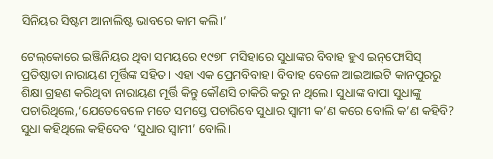ସିନିୟର ସିଷ୍ଟମ ଆନାଲିଷ୍ଟ ଭାବରେ କାମ କଲି।’

ଟେଲ୍‌କୋରେ ଇଞ୍ଜିନିୟର ଥିବା ସମୟରେ ୧୯୭୮ ମସିହାରେ ସୁଧାଙ୍କର ବିବାହ ହୁଏ ଇନ୍‌ଫୋସିସ୍‌ ପ୍ରତିଷ୍ଠାତା ନାରାୟଣ ମୂର୍ତ୍ତିଙ୍କ ସହିତ। ଏହା ଏକ ପ୍ରେମବିବାହ। ବିବାହ ବେଳେ ଆଇଆଇଟି କାନପୁରରୁ ଶିକ୍ଷା ଗ୍ରହଣ କରିଥିବା ନାରାୟଣ ମୂର୍ତ୍ତି କିନ୍ତୁ କୌଣସି ଚାକିରି କରୁ ନ ଥିଲେ। ସୁଧାଙ୍କ ବାପା ସୁଧାଙ୍କୁ ପଚାରିଥିଲେ,‘ଯେତେବେଳେ ମତେ ସମସ୍ତେ ପଚାରିବେ ସୁଧାର ସ୍ବାମୀ କ’ଣ କରେ ବୋଲି କ’ଣ କହିବି? ସୁଧା କହିଥିଲେ କହିଦେବ ‘ସୁଧାର ସ୍ବାମୀ’ ବୋଲି।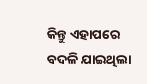କିନ୍ତୁ ଏହାପରେ ବଦଳି ଯାଇଥିଲା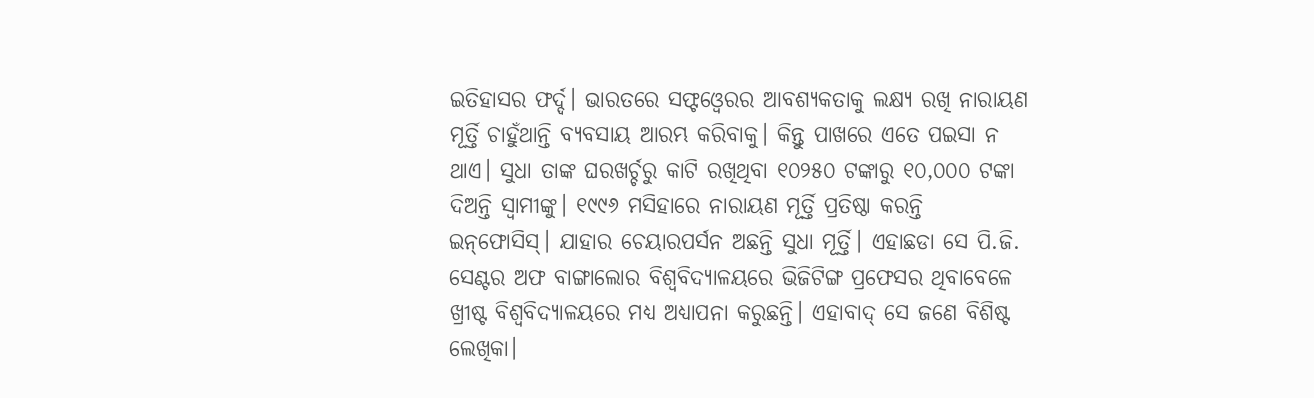ଇତିହାସର ଫର୍ଦ୍ଦ। ଭାରତରେ ସଫ୍ଟଓ୍ବେରର ଆବଶ୍ୟକତାକୁ ଲକ୍ଷ୍ୟ ରଖି ନାରାୟଣ ମୂର୍ତ୍ତି ଚାହୁଁଥାନ୍ତି ବ୍ୟବସାୟ ଆରମ୍ଭ କରିବାକୁ। କିନ୍ତୁ ପାଖରେ ଏତେ ପଇସା ନ ଥାଏ। ସୁଧା ତାଙ୍କ ଘରଖର୍ଚ୍ଚରୁ କାଟି ରଖିଥିବା ୧୦୨୫୦ ଟଙ୍କାରୁ ୧୦,୦୦୦ ଟଙ୍କା ଦିଅନ୍ତି ସ୍ବାମୀଙ୍କୁ। ୧୯୯୬ ମସିହାରେ ନାରାୟଣ ମୂର୍ତ୍ତି ପ୍ରତିଷ୍ଠା କରନ୍ତି ଇନ୍‌ଫୋସିସ୍‌। ଯାହାର ଚେୟାରପର୍ସନ ଅଛନ୍ତି ସୁଧା ମୂର୍ତ୍ତି। ଏହାଛଡା ସେ ପି.ଜି. ସେଣ୍ଟର ଅଫ ବାଙ୍ଗାଲୋର ବିଶ୍ବବିଦ୍ୟାଳୟରେ ଭିଜିଟିଙ୍ଗ ପ୍ରଫେସର ଥିବାବେଳେ ଖ୍ରୀଷ୍ଟ ବିଶ୍ବବିଦ୍ୟାଳୟରେ ମଧ୍ୟ ଅଧ୍ୟାପନା କରୁଛନ୍ତି। ଏହାବାଦ୍‌ ସେ ଜଣେ ବିଶିଷ୍ଟ ଲେଖିକା।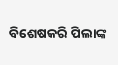ବିଶେଷକରି ପିଲାଙ୍କ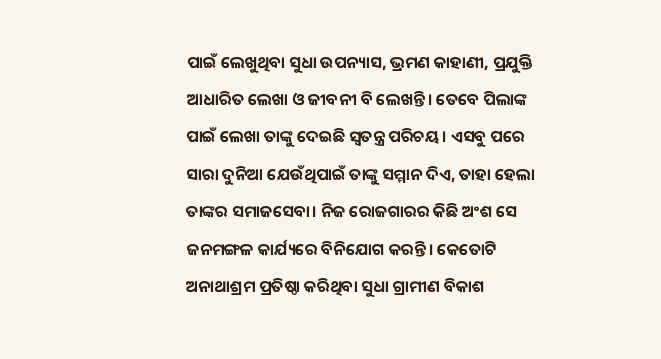ପାଇଁ ଲେଖୁଥିବା ସୁଧା ଉପନ୍ୟାସ, ଭ୍ରମଣ କାହାଣୀ, ପ୍ରଯୁକ୍ତି ଆଧାରିତ ଲେଖା ଓ ଜୀବନୀ ବି ଲେଖନ୍ତି। ତେବେ ପିଲାଙ୍କ ପାଇଁ ଲେଖା ତାଙ୍କୁ ଦେଇଛି ସ୍ବତନ୍ତ୍ର ପରିଚୟ। ଏସବୁ ପରେ ସାରା ଦୁନିଆ ଯେଉଁଥିପାଇଁ ତାଙ୍କୁ ସମ୍ମାନ ଦିଏ, ତାହା ହେଲା ତାଙ୍କର ସମାଜସେବା। ନିଜ ରୋଜଗାରର କିଛି ଅଂଶ ସେ ଜନମଙ୍ଗଳ କାର୍ଯ୍ୟରେ ବିନିଯୋଗ କରନ୍ତି। କେତୋଟି ଅନାଥାଶ୍ରମ ପ୍ରତିଷ୍ଠା କରିଥିବା ସୁଧା ଗ୍ରାମୀଣ ବିକାଶ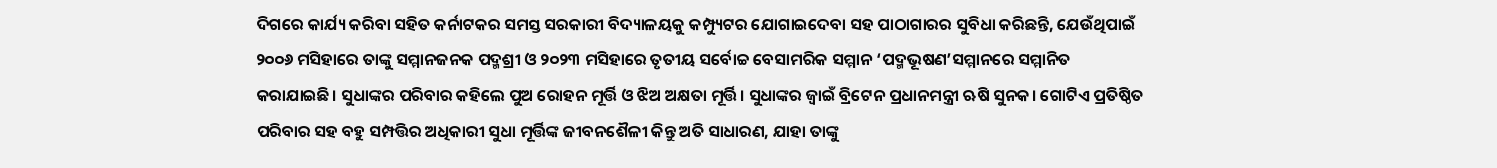ଦିଗରେ କାର୍ଯ୍ୟ କରିବା ସହିତ କର୍ନାଟକର ସମସ୍ତ ସରକାରୀ ବିଦ୍ୟାଳୟକୁ କମ୍ପ୍ୟୁଟର ଯୋଗାଇଦେବା ସହ ପାଠାଗାରର ସୁବିଧା କରିଛନ୍ତି, ଯେଉଁଥିପାଇଁ ୨୦୦୬ ମସିହାରେ ତାଙ୍କୁ ସମ୍ମାନଜନକ ପଦ୍ମଶ୍ରୀ ଓ ୨୦୨୩ ମସିହାରେ ତୃତୀୟ ସର୍ବୋଚ୍ଚ ବେସାମରିକ ସମ୍ମାନ ‘ପଦ୍ମଭୂଷଣ’ସମ୍ମାନରେ ସମ୍ମାନିତ କରାଯାଇଛି। ସୁଧାଙ୍କର ପରିବାର କହିଲେ ପୁଅ ରୋହନ ମୂର୍ତ୍ତି ଓ ଝିଅ ଅକ୍ଷତା ମୂର୍ତ୍ତି। ସୁଧାଙ୍କର ଜ୍ବାଇଁ ବ୍ରିଟେନ ପ୍ରଧାନମନ୍ତ୍ରୀ ଋଷି ସୁନକ। ଗୋଟିଏ ପ୍ରତିଷ୍ଠିତ ପରିବାର ସହ ବହୁ ସମ୍ପତ୍ତିର ଅଧିକାରୀ ସୁଧା ମୂର୍ତ୍ତିଙ୍କ ଜୀବନଶୈଳୀ କିନ୍ତୁ ଅତି ସାଧାରଣ, ଯାହା ତାଙ୍କୁ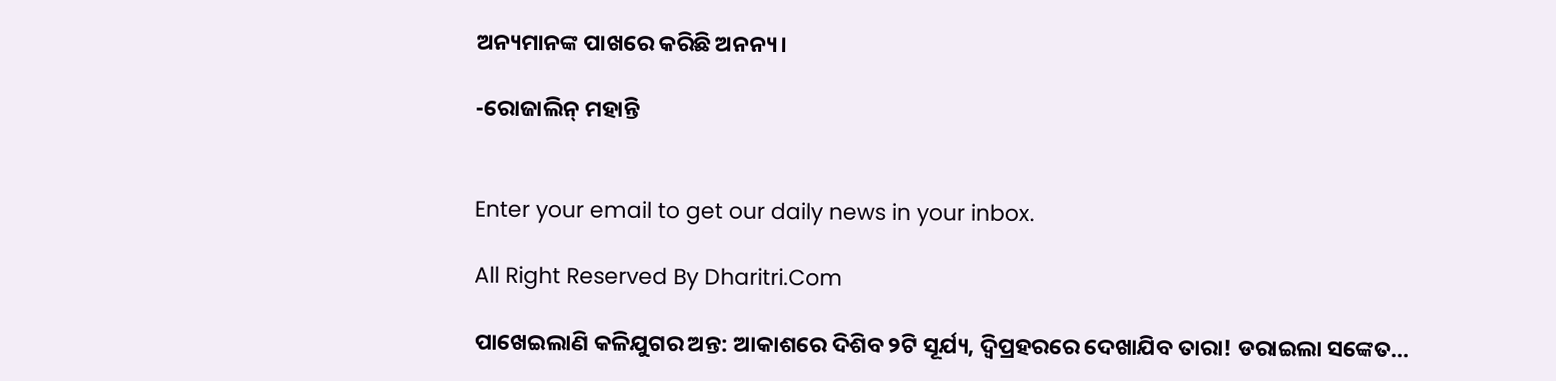ଅନ୍ୟମାନଙ୍କ ପାଖରେ କରିଛି ଅନନ୍ୟ।

-ରୋଜାଲିନ୍‌ ମହାନ୍ତି


Enter your email to get our daily news in your inbox.

All Right Reserved By Dharitri.Com

ପାଖେଇଲାଣି କଳିଯୁଗର ଅନ୍ତ: ଆକାଶରେ ଦିଶିବ ୨ଟି ସୂର୍ଯ୍ୟ, ଦ୍ୱିପ୍ରହରରେ ଦେଖାଯିବ ତାରା! ଡରାଇଲା ସଙ୍କେତ…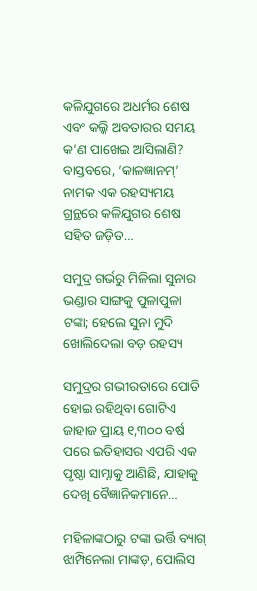କଳିଯୁଗରେ ଅଧର୍ମର ଶେଷ ଏବଂ କଲ୍କି ଅବତାରର ସମୟ କ’ଣ ପାଖେଇ ଆସିଲାଣି? ବାସ୍ତବରେ, ‘କାଳଜ୍ଞାନମ୍’ ନାମକ ଏକ ରହସ୍ୟମୟ ଗ୍ରନ୍ଥରେ କଳିଯୁଗର ଶେଷ ସହିତ ଜଡ଼ିତ…

ସମୁଦ୍ର ଗର୍ଭରୁ ମିଳିଲା ସୁନାର ଭଣ୍ଡାର ସାଙ୍ଗକୁ ପୁଳାପୁଳା ଟଙ୍କା; ହେଲେ ସୁନା ମୁଦି ଖୋଲିଦେଲା ବଡ଼ ରହସ୍ୟ

ସମୁଦ୍ରର ଗଭୀରତାରେ ପୋତି ହୋଇ ରହିଥିବା ଗୋଟିଏ ଜାହାଜ ପ୍ରାୟ ୧,୩୦୦ ବର୍ଷ ପରେ ଇତିହାସର ଏପରି ଏକ ପୃଷ୍ଠା ସାମ୍ନାକୁ ଆଣିଛି, ଯାହାକୁ ଦେଖି ବୈଜ୍ଞାନିକମାନେ…

ମହିଳାଙ୍କଠାରୁ ଟଙ୍କା ଭର୍ତ୍ତି ବ୍ୟାଗ୍‌ ଝାମ୍ପିନେଲା ମାଙ୍କଡ଼, ପୋଲିସ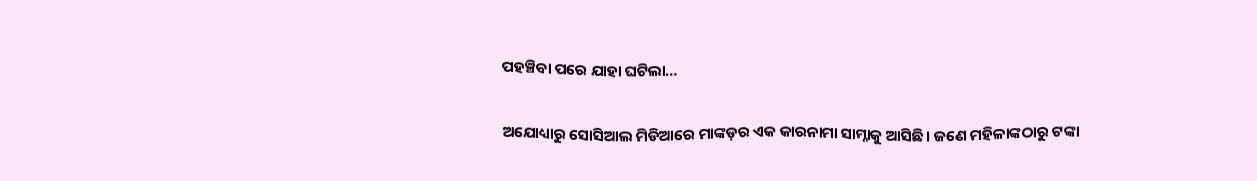ପହଞ୍ଚିବା ପରେ ଯାହା ଘଟିଲା…

ଅଯୋଧ୍ୟାରୁ ସୋସିଆଲ ମିଡିଆରେ ମାଙ୍କଡ଼ର ଏକ କାରନାମା ସାମ୍ନାକୁ ଆସିଛି। ଜଣେ ମହିଳାଙ୍କଠାରୁ ଟଙ୍କା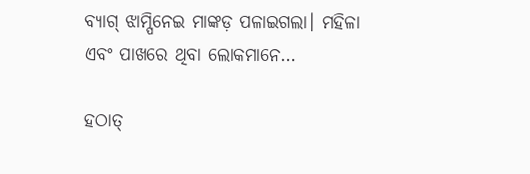ବ୍ୟାଗ୍‌ ଝାମ୍ପିନେଇ ମାଙ୍କଡ଼ ପଳାଇଗଲା। ମହିଳା ଏବଂ ପାଖରେ ଥିବା ଲୋକମାନେ…

ହଠାତ୍‌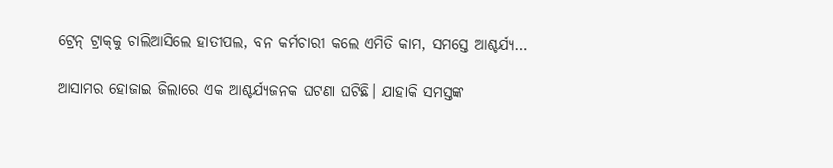ଟ୍ରେନ୍‌ ଟ୍ରାକ୍‌କୁ ଚାଲିଆସିଲେ ହାତୀପଲ, ବନ କର୍ମଚାରୀ କଲେ ଏମିତି କାମ, ସମସ୍ତେ ଆଶ୍ଚର୍ଯ୍ୟ…

ଆସାମର ହୋଜାଇ ଜିଲାରେ ଏକ ଆଶ୍ଚର୍ଯ୍ୟଜନକ ଘଟଣା ଘଟିଛି। ଯାହାକି ସମସ୍ତଙ୍କ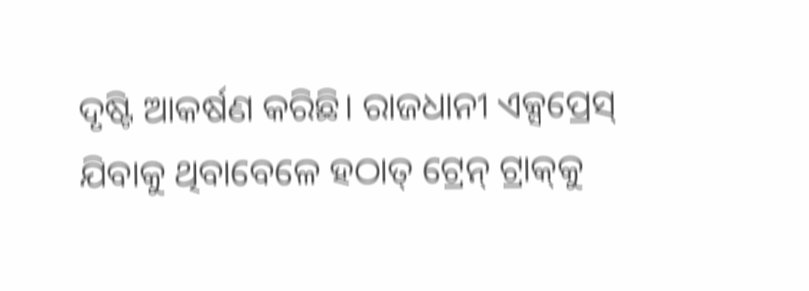ଦୃଷ୍ଟି ଆକର୍ଷଣ କରିଛି। ରାଜଧାନୀ ଏକ୍ସପ୍ରେସ୍‌ ଯିବାକୁ ଥିବାବେଳେ ହଠାତ୍‌ ଟ୍ରେନ୍‌ ଟ୍ରାକ୍‌କୁ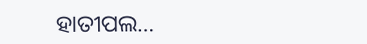ହାତୀପଲ…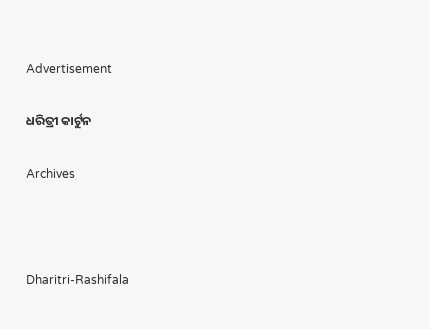Advertisement

ଧରିତ୍ରୀ କାର୍ଟୁନ

Archives



Dharitri-Rashifala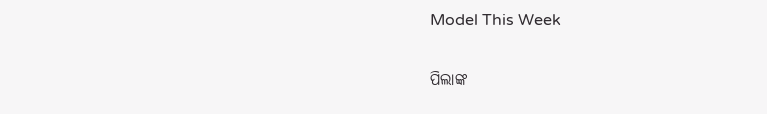Model This Week

ପିଲାଙ୍କ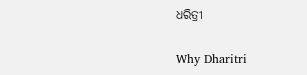ଧରିତ୍ରୀ

Why Dharitri